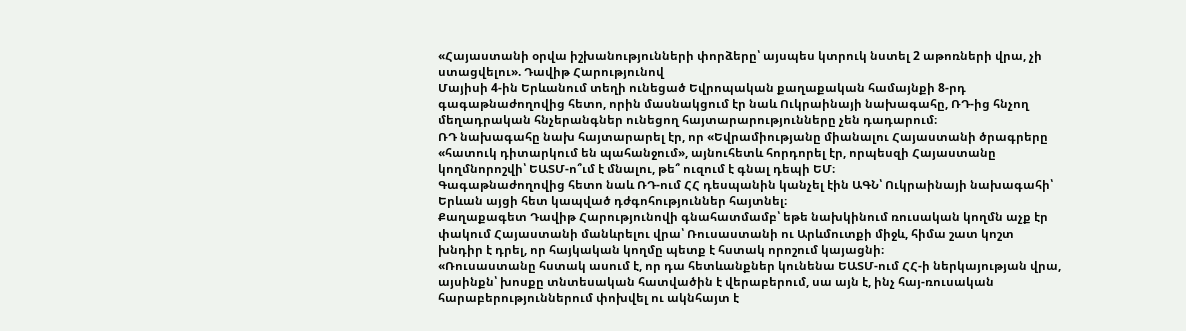«Հայաստանի օրվա իշխանությունների փորձերը՝ այսպես կտրուկ նստել 2 աթոռների վրա, չի ստացվելու». Դավիթ Հարությունով
Մայիսի 4-ին Երևանում տեղի ունեցած Եվրոպական քաղաքական համայնքի 8-րդ գագաթնաժողովից հետո, որին մասնակցում էր նաև Ուկրաինայի նախագահը, ՌԴ-ից հնչող մեղադրական հնչերանգներ ունեցող հայտարարությունները չեն դադարում։
ՌԴ նախագահը նախ հայտարարել էր, որ «Եվրամիությանը միանալու Հայաստանի ծրագրերը «հատուկ դիտարկում են պահանջում», այնուհետև հորդորել էր, որպեսզի Հայաստանը կողմնորոշվի՝ ԵԱՏՄ-ո՞ւմ է մնալու, թե՞ ուզում է գնալ դեպի ԵՄ։
Գագաթնաժողովից հետո նաև ՌԴ-ում ՀՀ դեսպանին կանչել էին ԱԳՆ՝ Ուկրաինայի նախագահի՝ Երևան այցի հետ կապված դժգոհություններ հայտնել։
Քաղաքագետ Դավիթ Հարությունովի գնահատմամբ՝ եթե նախկինում ռուսական կողմն աչք էր փակում Հայաստանի մանևրելու վրա՝ Ռուսաստանի ու Արևմուտքի միջև, հիմա շատ կոշտ խնդիր է դրել, որ հայկական կողմը պետք է հստակ որոշում կայացնի։
«Ռուսաստանը հստակ ասում է, որ դա հետևանքներ կունենա ԵԱՏՄ-ում ՀՀ-ի ներկայության վրա, այսինքն՝ խոսքը տնտեսական հատվածին է վերաբերում, սա այն է, ինչ հայ-ռուսական հարաբերություններում փոխվել ու ակնհայտ է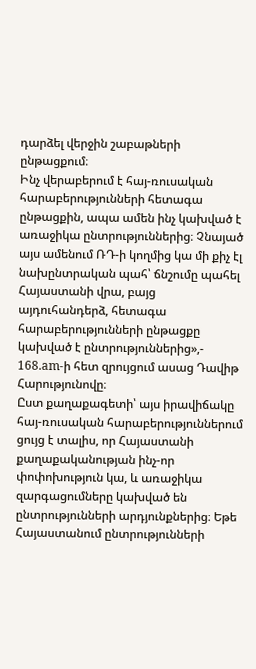դարձել վերջին շաբաթների ընթացքում։
Ինչ վերաբերում է հայ-ռուսական հարաբերությունների հետագա ընթացքին, ապա ամեն ինչ կախված է առաջիկա ընտրություններից։ Չնայած այս ամենում ՌԴ-ի կողմից կա մի քիչ էլ նախընտրական պահ՝ ճնշումը պահել Հայաստանի վրա, բայց այդուհանդերձ, հետագա հարաբերությունների ընթացքը կախված է ընտրություններից»,- 168.am-ի հետ զրույցում ասաց Դավիթ Հարությունովը։
Ըստ քաղաքագետի՝ այս իրավիճակը հայ-ռուսական հարաբերություններում ցույց է տալիս, որ Հայաստանի քաղաքականության ինչ-որ փոփոխություն կա, և առաջիկա զարգացումները կախված են ընտրությունների արդյունքներից։ Եթե Հայաստանում ընտրությունների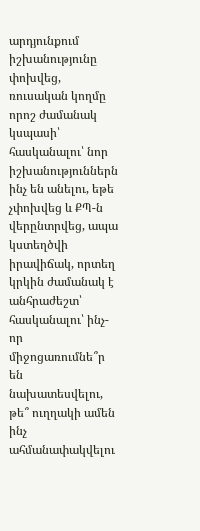արդյունքում իշխանությունը փոխվեց, ռուսական կողմը որոշ ժամանակ կսպասի՝ հասկանալու՝ նոր իշխանություններն ինչ են անելու, եթե չփոխվեց և ՔՊ-ն վերընտրվեց, ապա կստեղծվի իրավիճակ, որտեղ կրկին ժամանակ է անհրաժեշտ՝ հասկանալու՝ ինչ-որ միջոցառումնե՞ր են նախատեսվելու, թե՞ ուղղակի ամեն ինչ ահմանափակվելու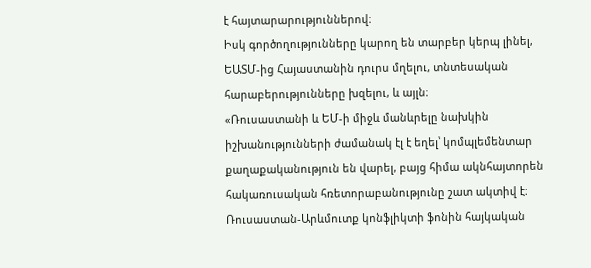է հայտարարություններով։
Իսկ գործողությունները կարող են տարբեր կերպ լինել, ԵԱՏՄ-ից Հայաստանին դուրս մղելու, տնտեսական հարաբերությունները խզելու, և այլն։
«Ռուսաստանի և ԵՄ-ի միջև մանևրելը նախկին իշխանությունների ժամանակ էլ է եղել՝ կոմպլեմենտար քաղաքականություն են վարել, բայց հիմա ակնհայտորեն հակառուսական հռետորաբանությունը շատ ակտիվ է։ Ռուսաստան-Արևմուտք կոնֆլիկտի ֆոնին հայկական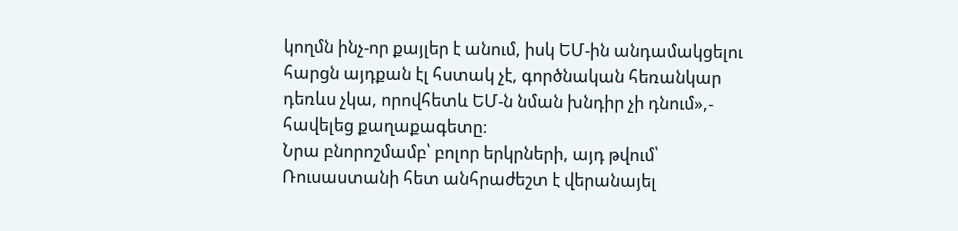կողմն ինչ-որ քայլեր է անում, իսկ ԵՄ-ին անդամակցելու հարցն այդքան էլ հստակ չէ, գործնական հեռանկար դեռևս չկա, որովհետև ԵՄ-ն նման խնդիր չի դնում»,- հավելեց քաղաքագետը։
Նրա բնորոշմամբ՝ բոլոր երկրների, այդ թվում՝ Ռուսաստանի հետ անհրաժեշտ է վերանայել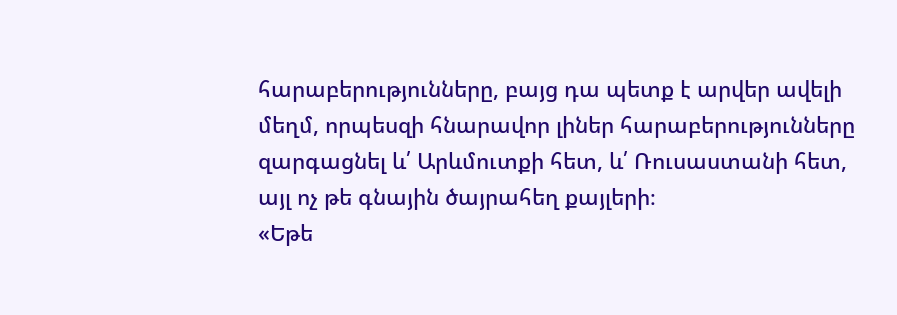հարաբերությունները, բայց դա պետք է արվեր ավելի մեղմ, որպեսզի հնարավոր լիներ հարաբերությունները զարգացնել և՛ Արևմուտքի հետ, և՛ Ռուսաստանի հետ, այլ ոչ թե գնային ծայրահեղ քայլերի։
«Եթե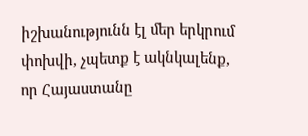իշխանությունն էլ մեր երկրում փոխվի, չպետք է ակնկալենք, որ Հայաստանը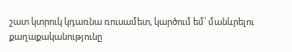շատ կտրուկ կդառնա ռուսամետ, կարծում եմ՝ մանևրելու քաղաքականությունը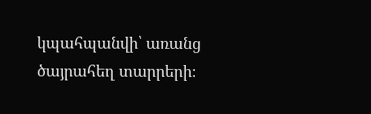կպահպանվի՝ առանց ծայրահեղ տարրերի։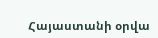Հայաստանի օրվա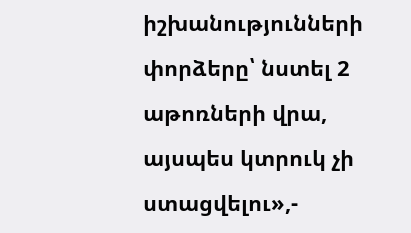իշխանությունների փորձերը՝ նստել 2 աթոռների վրա, այսպես կտրուկ չի ստացվելու»,-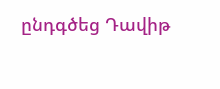ընդգծեց Դավիթ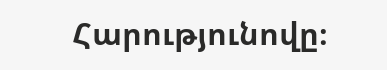Հարությունովը։